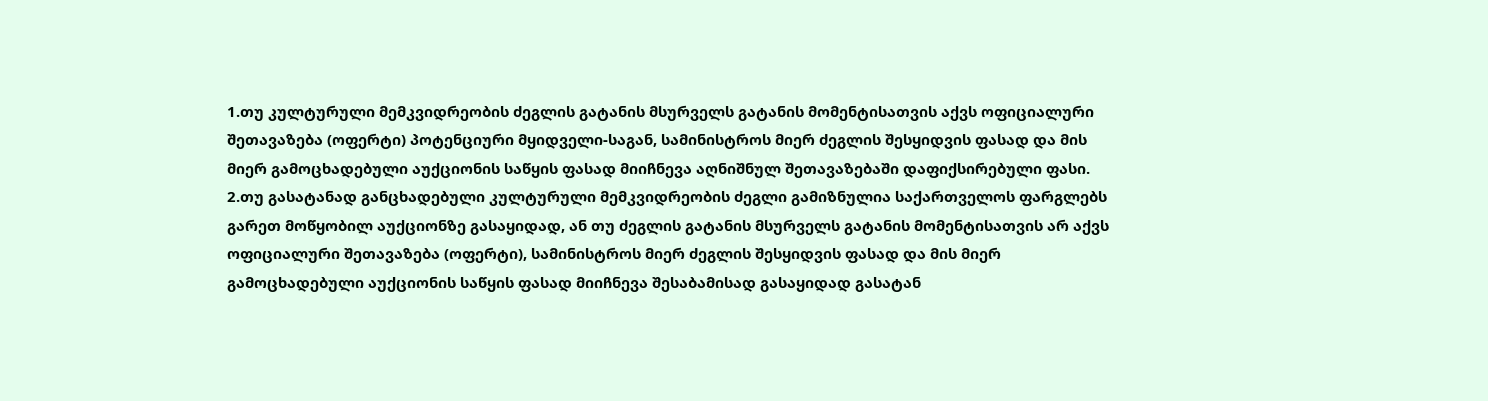1.თუ კულტურული მემკვიდრეობის ძეგლის გატანის მსურველს გატანის მომენტისათვის აქვს ოფიციალური შეთავაზება (ოფერტი) პოტენციური მყიდველი-საგან, სამინისტროს მიერ ძეგლის შესყიდვის ფასად და მის მიერ გამოცხადებული აუქციონის საწყის ფასად მიიჩნევა აღნიშნულ შეთავაზებაში დაფიქსირებული ფასი.
2.თუ გასატანად განცხადებული კულტურული მემკვიდრეობის ძეგლი გამიზნულია საქართველოს ფარგლებს გარეთ მოწყობილ აუქციონზე გასაყიდად, ან თუ ძეგლის გატანის მსურველს გატანის მომენტისათვის არ აქვს ოფიციალური შეთავაზება (ოფერტი), სამინისტროს მიერ ძეგლის შესყიდვის ფასად და მის მიერ გამოცხადებული აუქციონის საწყის ფასად მიიჩნევა შესაბამისად გასაყიდად გასატან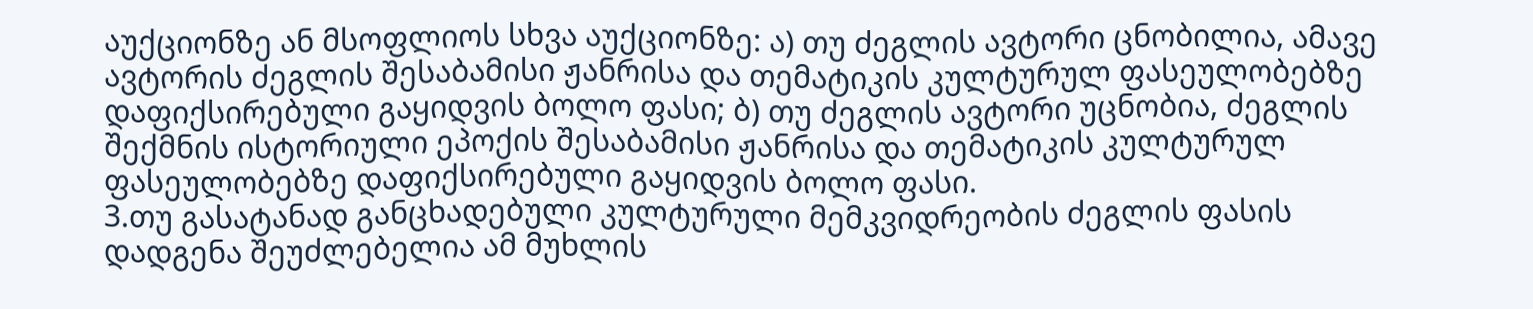აუქციონზე ან მსოფლიოს სხვა აუქციონზე: ა) თუ ძეგლის ავტორი ცნობილია, ამავე ავტორის ძეგლის შესაბამისი ჟანრისა და თემატიკის კულტურულ ფასეულობებზე დაფიქსირებული გაყიდვის ბოლო ფასი; ბ) თუ ძეგლის ავტორი უცნობია, ძეგლის შექმნის ისტორიული ეპოქის შესაბამისი ჟანრისა და თემატიკის კულტურულ ფასეულობებზე დაფიქსირებული გაყიდვის ბოლო ფასი.
3.თუ გასატანად განცხადებული კულტურული მემკვიდრეობის ძეგლის ფასის დადგენა შეუძლებელია ამ მუხლის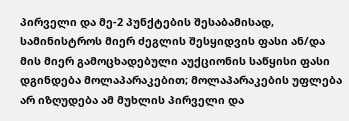პირველი და მე-2 პუნქტების შესაბამისად, სამინისტროს მიერ ძეგლის შესყიდვის ფასი ან/და მის მიერ გამოცხადებული აუქციონის საწყისი ფასი დგინდება მოლაპარაკებით; მოლაპარაკების უფლება არ იზღუდება ამ მუხლის პირველი და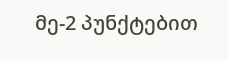მე-2 პუნქტებით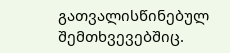გათვალისწინებულ შემთხვევებშიც.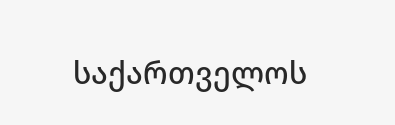საქართველოს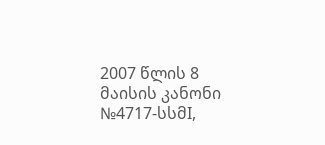2007 წლის 8 მაისის კანონი №4717-სსმI,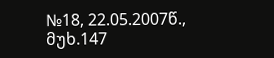№18, 22.05.2007წ., მუხ.147